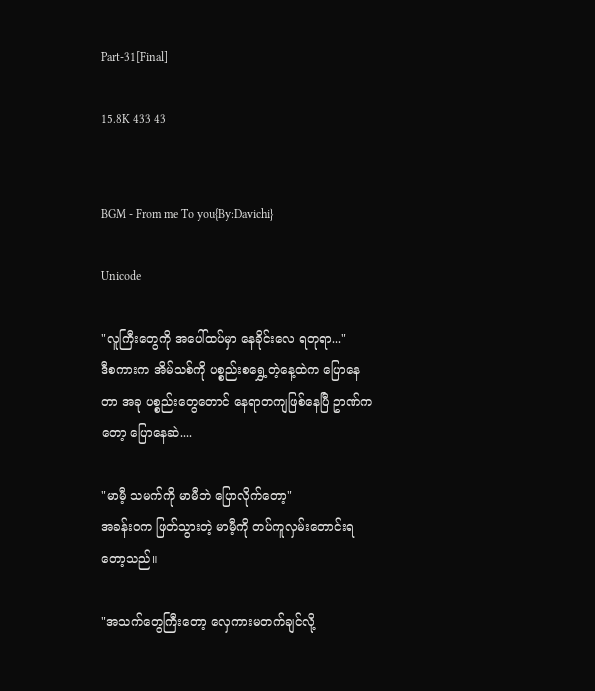Part-31[Final]

15.8K 433 43


BGM - From me To you{By:Davichi}

Unicode

"လူကြီးတွေကို အပေါ်ထပ်မှာ နေခိုင်းလေ ရတုရာ..."
ဒီစကားက အိမ်သစ်ကို ပစ္စည်းစရွှေ့တဲ့နေ့ထဲက ပြောနေတာ အခု ပစ္စည်းတွေတောင် နေရာတကျဖြစ်နေပြီ ဥာဏ်ကတော့ ပြောနေဆဲ....

"မာမီ့ သမက်ကို မာမီဘဲ ပြောလိုက်တော့"
အခန်း၀က ဖြတ်သွားတဲ့ မာမီ့ကို တပ်ကူလှမ်းတောင်းရတော့သည်။

"အသက်တွေကြီးတော့ လှေကားမတက်ချင်လို့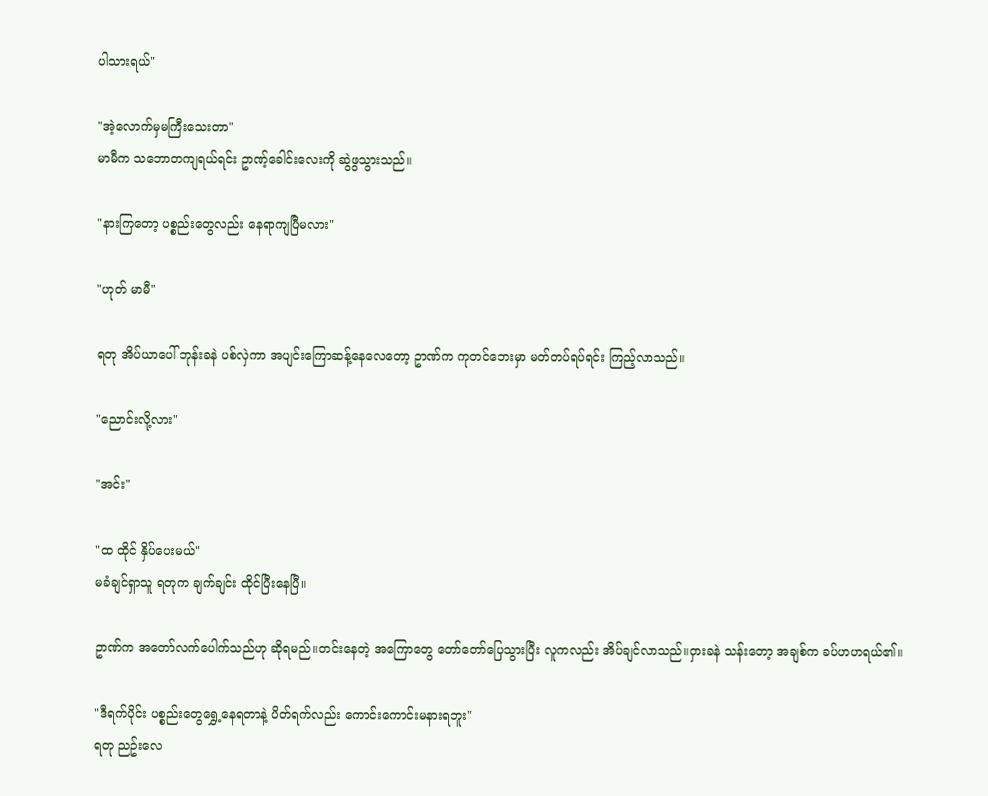ပါသားရယ်"

"အဲ့လောက်မှမကြီးသေးတာ"
မာမီက သဘောတကျရယ်ရင်း ဥာဏ့်ခေါင်းလေးကို ဆွဲဖွသွားသည်။

"နားကြတော့ ပစ္စည်းတွေလည်း နေရာကျပြီမလား"

"ဟုတ် မာမီ"

ရတု အိပ်ယာပေါ် ဘုန်းခနဲ ပစ်လှဲကာ အပျင်းကြောဆန့်နေလေတော့ ဥာဏ်က ကုတင်ဘေးမှာ မတ်တပ်ရပ်ရင်း ကြည့်လာသည်။

"ညောင်းလို့လား"

"အင်း"

"ထ ထိုင် နှိပ်ပေးမယ်"
မခံချင်ရှာသူ ရတုက ချက်ချင်း ထိုင်ပြီးနေပြီ။

ဥာဏ်က အတော်လက်ပေါက်သည်ဟု ဆိုရမည်။တင်းနေတဲ့ အကြောတွေ တော်တော်ပြေသွားပြီး လူကလည်း အိပ်ချင်လာသည်။၀ှားခနဲ သန်းတော့ အချစ်က ခပ်ဟဟရယ်၏။

"ဒီရက်ပိုင်း ပစ္စည်းတွေရွှေ့နေရတာနဲ့ ပိတ်ရက်လည်း ကောင်းကောင်းမနားရဘူး"
ရတု ညဥ်းလေ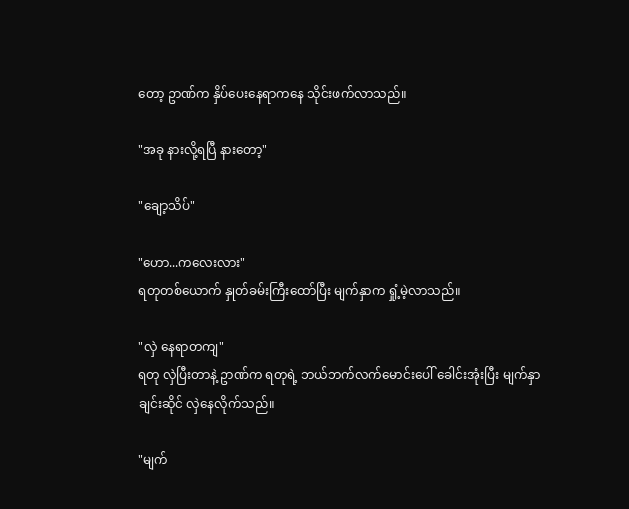တော့ ဥာဏ်က နှိပ်ပေးနေရာကနေ သိုင်းဖက်လာသည်။

"အခု နားလို့ရပြီ နားတော့"

"ချော့သိပ်"

"ဟော...ကလေးလား"
ရတုတစ်ယောက် နှုတ်ခမ်းကြီးထော်ပြီး မျက်နှာက ရှုံ့မဲ့လာသည်။

"လှဲ နေရာတကျ"
ရတု လှဲပြီးတာနဲ့ ဥာဏ်က ရတုရဲ့ ဘယ်ဘက်လက်မောင်းပေါ် ခေါင်းအုံးပြီး မျက်နှာချင်းဆိုင် လှဲနေလိုက်သည်။

"မျက်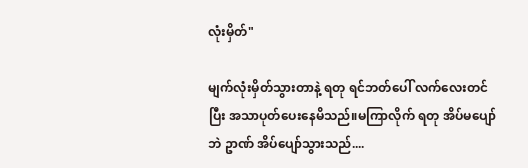လုံးမှိတ်"

မျက်လုံးမှိတ်သွားတာနဲ့ ရတု ရင်ဘတ်ပေါ် လက်လေးတင်ပြီး အသာပုတ်ပေးနေမိသည်။မကြာလိုက် ရတု အိပ်မပျော်ဘဲ ဥာဏ် အိပ်ပျော်သွားသည်....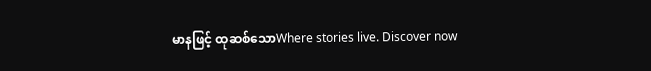မာနဖြင့် ထုဆစ်သောWhere stories live. Discover now